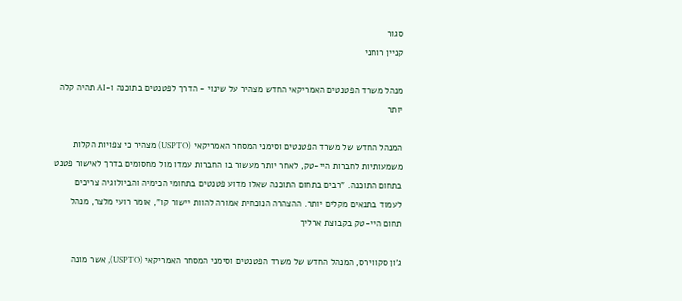סגור
קניין רוחני

מנהל משרד הפטנטים האמריקאי החדש מצהיר על שינוי - הדרך לפטנטים בתוכנה ו-AI תהיה קלה יותר

המנהל החדש של משרד הפטנטים וסימני המסחר האמריקאי (USPTO) מצהיר כי צפויות הקלות משמעותיות לחברות היי-טק, לאחר יותר מעשור בו החברות עמדו מול מחסומים בדרך לאישור פטנט בתחום התוכנה. "רבים בתחום התוכנה שאלו מדוע פטנטים בתחומי הכימיה והביולוגיה צריכים לעמוד בתנאים מקלים יותר. ההצהרה הנוכחית אמורה להוות יישור קו", אומר רועי מלצר, מנהל תחום היי-טק בקבוצת ארליך

ג'ון סקווירס, המנהל החדש של משרד הפטנטים וסימני המסחר האמריקאי (USPTO), אשר מונה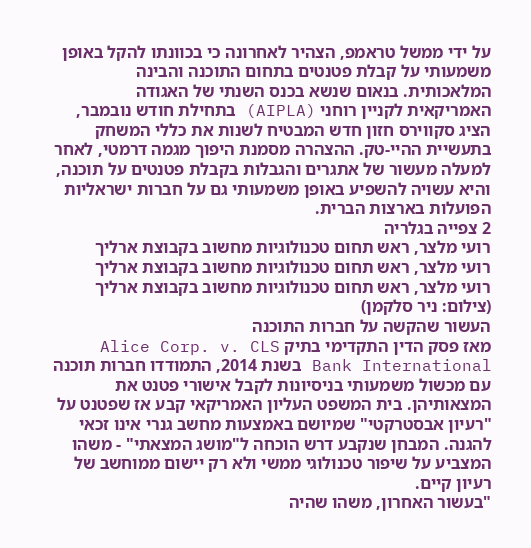על ידי ממשל טראמפ, הצהיר לאחרונה כי בכוונתו להקל באופן משמעותי על קבלת פטנטים בתחום התוכנה והבינה המלאכותית. בנאום שנשא בכנס השנתי של האגודה האמריקאית לקניין רוחני (AIPLA) בתחילת חודש נובמבר, הציג סקווירס חזון חדש המבטיח לשנות את כללי המשחק בתעשיית ההיי-טק. ההצהרה מסמנת היפוך מגמה דרמטי, לאחר למעלה מעשור של אתגרים והגבלות בקבלת פטנטים על תוכנה, והיא עשויה להשפיע באופן משמעותי גם על חברות ישראליות הפועלות בארצות הברית.
2 צפייה בגלריה
רועי מלצר, ראש תחום טכנולוגיות מחשוב בקבוצת ארליך
רועי מלצר, ראש תחום טכנולוגיות מחשוב בקבוצת ארליך
רועי מלצר, ראש תחום טכנולוגיות מחשוב בקבוצת ארליך
(צילום: ניר סלקמן)
העשור שהקשה על חברות התוכנה
מאז פסק הדין התקדימי בתיק Alice Corp. v. CLS Bank International בשנת 2014, התמודדו חברות תוכנה עם מכשול משמעותי בניסיונות לקבל אישורי פטנט את המצאותיהן. בית המשפט העליון האמריקאי קבע אז שפטנט על "רעיון אבסטרקטי" שמיושם באמצעות מחשב גנרי אינו זכאי להגנה. המבחן שנקבע דרש הוכחה ל"מושג המצאתי" - משהו המצביע על שיפור טכנולוגי ממשי ולא רק יישום ממוחשב של רעיון קיים.
"בעשור האחרון, משהו שהיה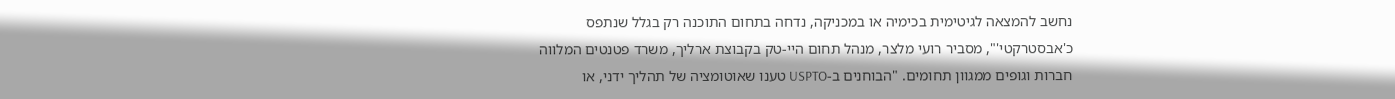נחשב להמצאה לגיטימית בכימיה או במכניקה, נדחה בתחום התוכנה רק בגלל שנתפס כ'אבסטרקטי'", מסביר רועי מלצר, מנהל תחום היי-טק בקבוצת ארליך, משרד פטנטים המלווה חברות וגופים ממגוון תחומים. "הבוחנים ב-USPTO טענו שאוטומציה של תהליך ידני, או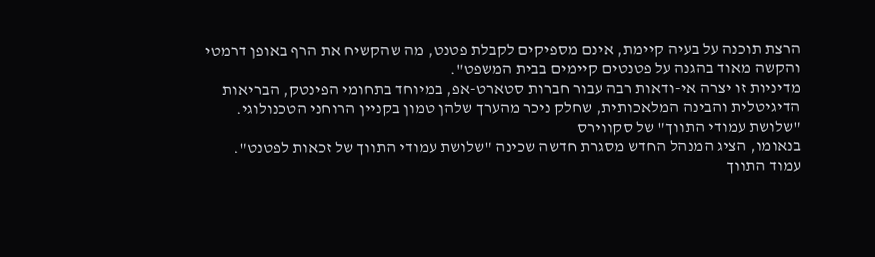הרצת תוכנה על בעיה קיימת, אינם מספיקים לקבלת פטנט, מה שהקשיח את הרף באופן דרמטי והקשה מאוד בהגנה על פטנטים קיימים בבית המשפט".
מדיניות זו יצרה אי-ודאות רבה עבור חברות סטארט-אפ, במיוחד בתחומי הפינטק, הבריאות הדיגיטלית והבינה המלאכותית, שחלק ניכר מהערך שלהן טמון בקניין הרוחני הטכנולוגי.
"שלושת עמודי התווך" של סקווירס
בנאומו, הציג המנהל החדש מסגרת חדשה שכינה "שלושת עמודי התווך של זכאות לפטנט". עמוד התווך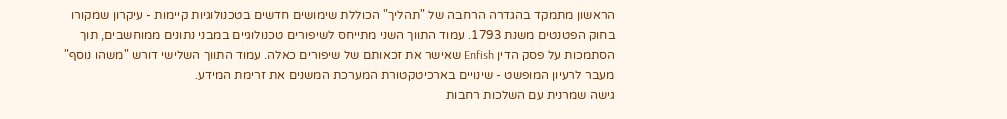הראשון מתמקד בהגדרה הרחבה של "תהליך" הכוללת שימושים חדשים בטכנולוגיות קיימות - עיקרון שמקורו בחוק הפטנטים משנת 1793. עמוד התווך השני מתייחס לשיפורים טכנולוגיים במבני נתונים ממוחשבים, תוך הסתמכות על פסק הדין Enfish שאישר את זכאותם של שיפורים כאלה. עמוד התווך השלישי דורש "משהו נוסף" מעבר לרעיון המופשט - שינויים בארכיטקטורת המערכת המשנים את זרימת המידע.
גישה שמרנית עם השלכות רחבות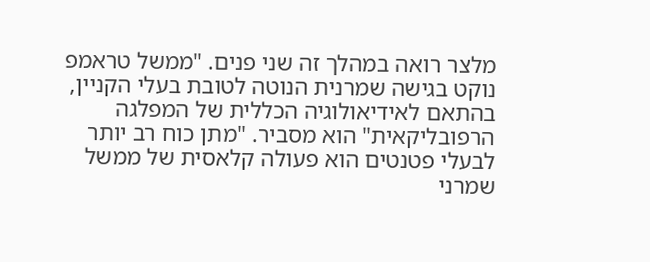מלצר רואה במהלך זה שני פנים. "ממשל טראמפ נוקט בגישה שמרנית הנוטה לטובת בעלי הקניין, בהתאם לאידיאולוגיה הכללית של המפלגה הרפובליקאית" הוא מסביר. "מתן כוח רב יותר לבעלי פטנטים הוא פעולה קלאסית של ממשל שמרני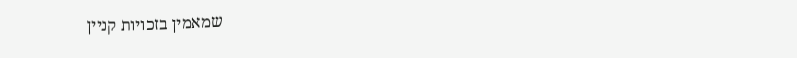שמאמין בזכויות קניין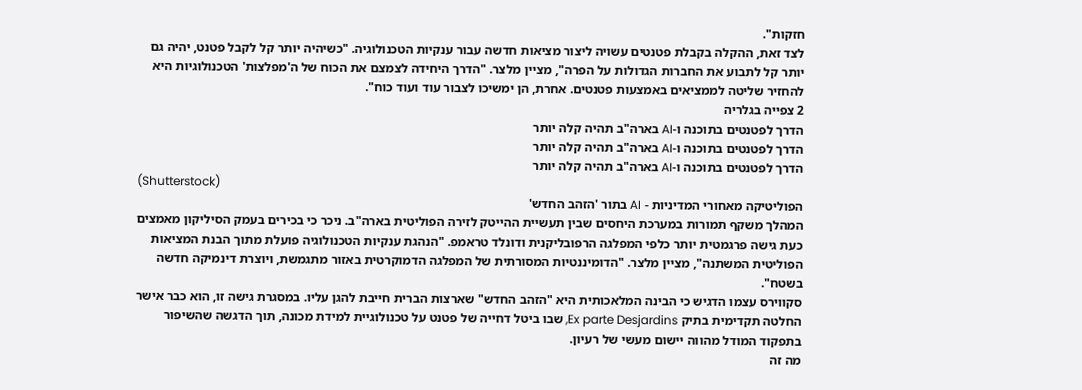חזקות".
לצד זאת, ההקלה בקבלת פטנטים עשויה ליצור מציאות חדשה עבור ענקיות הטכנולוגיה. "כשיהיה יותר קל לקבל פטנט, יהיה גם יותר קל לתבוע את החברות הגדולות על הפרה", מציין מלצר. "הדרך היחידה לצמצם את הכוח של ה'מפלצות' הטכנולוגיות היא להחזיר שליטה לממציאים באמצעות פטנטים. אחרת, הן ימשיכו לצבור עוד ועוד כוח".
2 צפייה בגלריה
הדרך לפטנטים בתוכנה ו-AI בארה"ב תהיה קלה יותר
הדרך לפטנטים בתוכנה ו-AI בארה"ב תהיה קלה יותר
הדרך לפטנטים בתוכנה ו-AI בארה"ב תהיה קלה יותר
(Shutterstock)
הפוליטיקה מאחורי המדיניות - AI בתור 'הזהב החדש'
המהלך משקף תמורות במערכת היחסים שבין תעשיית ההייטק לזירה הפוליטית בארה"ב. ניכר כי בכירים בעמק הסיליקון מאמצים כעת גישה פרגמטית יותר כלפי המפלגה הרפובליקנית ודונלד טראמפ. "הנהגת ענקיות הטכנולוגיה פועלת מתוך הבנת המציאות הפוליטית המשתנה", מציין מלצר. "הדומיננטיות המסורתית של המפלגה הדמוקרטית באזור מתגמשת, ויוצרת דינמיקה חדשה בשטח".
סקווירס עצמו הדגיש כי הבינה המלאכותית היא "הזהב החדש" שארצות הברית חייבת להגן עליו. במסגרת גישה זו, הוא כבר אישר החלטה תקדימית בתיק Ex parte Desjardins, שבו ביטל דחייה של פטנט על טכנולוגיית למידת מכונה, תוך הדגשה שהשיפור בתפקוד המודל מהווה יישום מעשי של רעיון.
מה זה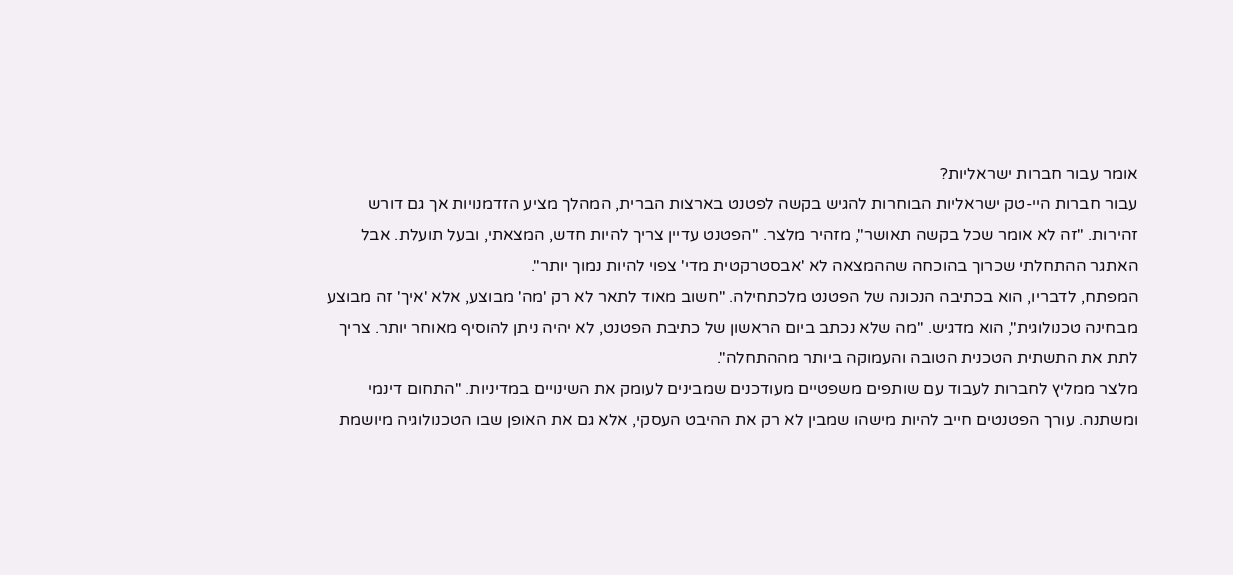אומר עבור חברות ישראליות?
עבור חברות היי-טק ישראליות הבוחרות להגיש בקשה לפטנט בארצות הברית, המהלך מציע הזדמנויות אך גם דורש זהירות. "זה לא אומר שכל בקשה תאושר", מזהיר מלצר. "הפטנט עדיין צריך להיות חדש, המצאתי, ובעל תועלת. אבל האתגר ההתחלתי שכרוך בהוכחה שההמצאה לא 'אבסטרקטית מדי' צפוי להיות נמוך יותר".
המפתח, לדבריו, הוא בכתיבה הנכונה של הפטנט מלכתחילה. "חשוב מאוד לתאר לא רק 'מה' מבוצע, אלא 'איך' זה מבוצע מבחינה טכנולוגית", הוא מדגיש. "מה שלא נכתב ביום הראשון של כתיבת הפטנט, לא יהיה ניתן להוסיף מאוחר יותר. צריך לתת את התשתית הטכנית הטובה והעמוקה ביותר מההתחלה".
מלצר ממליץ לחברות לעבוד עם שותפים משפטיים מעודכנים שמבינים לעומק את השינויים במדיניות. "התחום דינמי ומשתנה. עורך הפטנטים חייב להיות מישהו שמבין לא רק את ההיבט העסקי, אלא גם את האופן שבו הטכנולוגיה מיושמת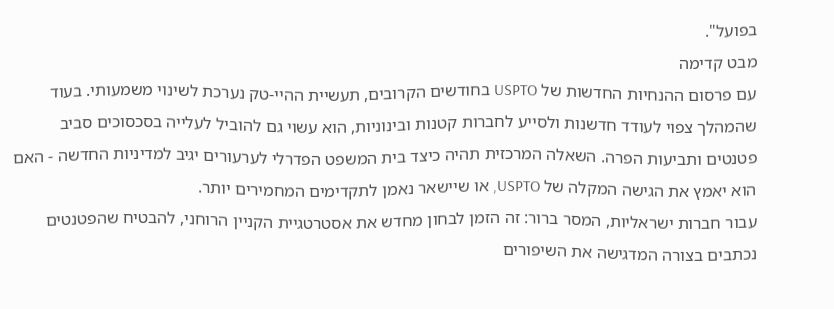בפועל".
מבט קדימה
עם פרסום ההנחיות החדשות של USPTO בחודשים הקרובים, תעשיית ההיי-טק נערכת לשינוי משמעותי. בעוד שהמהלך צפוי לעודד חדשנות ולסייע לחברות קטנות ובינוניות, הוא עשוי גם להוביל לעלייה בסכסוכים סביב פטנטים ותביעות הפרה. השאלה המרכזית תהיה כיצד בית המשפט הפדרלי לערעורים יגיב למדיניות החדשה - האם הוא יאמץ את הגישה המקלה של USPTO, או שיישאר נאמן לתקדימים המחמירים יותר.
עבור חברות ישראליות, המסר ברור: זה הזמן לבחון מחדש את אסטרטגיית הקניין הרוחני, להבטיח שהפטנטים נכתבים בצורה המדגישה את השיפורים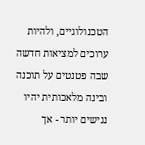הטכנולוגיים, ולהיות ערוכים למציאות חדשה שבה פטנטים על תוכנה ובינה מלאכותית יהיו נגישים יותר - אך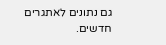גם נתונים לאתגרים חדשים.